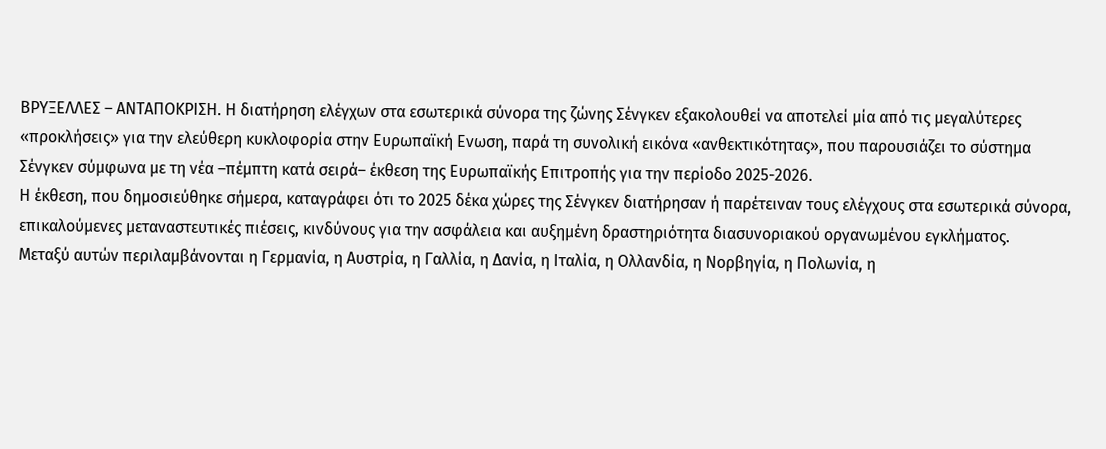ΒΡΥΞΕΛΛΕΣ – ΑΝΤΑΠΟΚΡΙΣΗ. Η διατήρηση ελέγχων στα εσωτερικά σύνορα της ζώνης Σένγκεν εξακολουθεί να αποτελεί μία από τις μεγαλύτερες «προκλήσεις» για την ελεύθερη κυκλοφορία στην Ευρωπαϊκή Ενωση, παρά τη συνολική εικόνα «ανθεκτικότητας», που παρουσιάζει το σύστημα Σένγκεν σύμφωνα με τη νέα –πέμπτη κατά σειρά– έκθεση της Ευρωπαϊκής Επιτροπής για την περίοδο 2025-2026.
Η έκθεση, που δημοσιεύθηκε σήμερα, καταγράφει ότι το 2025 δέκα χώρες της Σένγκεν διατήρησαν ή παρέτειναν τους ελέγχους στα εσωτερικά σύνορα, επικαλούμενες μεταναστευτικές πιέσεις, κινδύνους για την ασφάλεια και αυξημένη δραστηριότητα διασυνοριακού οργανωμένου εγκλήματος.
Μεταξύ αυτών περιλαμβάνονται η Γερμανία, η Αυστρία, η Γαλλία, η Δανία, η Ιταλία, η Ολλανδία, η Νορβηγία, η Πολωνία, η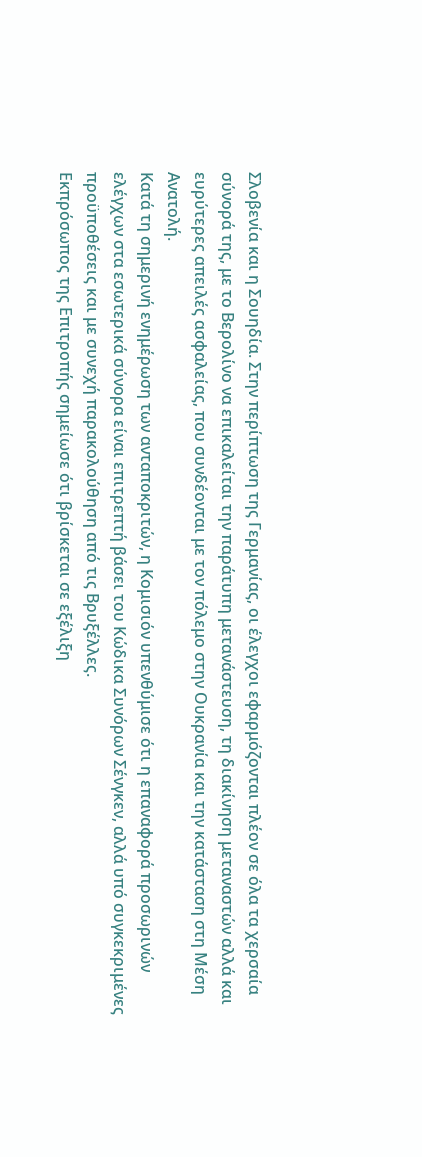Σλοβενία και η Σουηδία. Στην περίπτωση της Γερμανίας, οι έλεγχοι εφαρμόζονται πλέον σε όλα τα χερσαία σύνορά της, με το Βερολίνο να επικαλείται την παράτυπη μετανάστευση, τη διακίνηση μεταναστών αλλά και ευρύτερες απειλές ασφαλείας, που συνδέονται με τον πόλεμο στην Ουκρανία και την κατάσταση στη Μέση Ανατολή.
Κατά τη σημερινή ενημέρωση των ανταποκριτών, η Κομισιόν υπενθύμισε ότι η επαναφορά προσωρινών ελέγχων στα εσωτερικά σύνορα είναι επιτρεπτή βάσει του Κώδικα Συνόρων Σένγκεν, αλλά υπό συγκεκριμένες προϋποθέσεις και με συνεχή παρακολούθηση από τις Βρυξέλλες.
Εκπρόσωπος της Επιτροπής σημείωσε ότι βρίσκεται σε εξέλιξη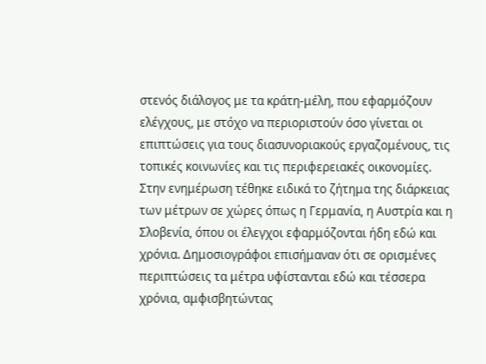στενός διάλογος με τα κράτη-μέλη, που εφαρμόζουν ελέγχους, με στόχο να περιοριστούν όσο γίνεται οι επιπτώσεις για τους διασυνοριακούς εργαζομένους, τις τοπικές κοινωνίες και τις περιφερειακές οικονομίες.
Στην ενημέρωση τέθηκε ειδικά το ζήτημα της διάρκειας των μέτρων σε χώρες όπως η Γερμανία, η Αυστρία και η Σλοβενία, όπου οι έλεγχοι εφαρμόζονται ήδη εδώ και χρόνια. Δημοσιογράφοι επισήμαναν ότι σε ορισμένες περιπτώσεις τα μέτρα υφίστανται εδώ και τέσσερα χρόνια, αμφισβητώντας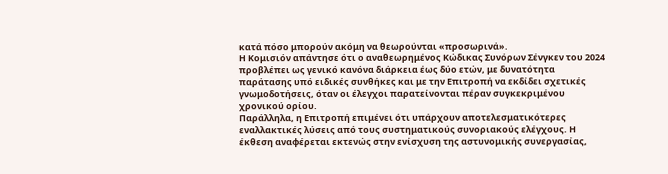κατά πόσο μπορούν ακόμη να θεωρούνται «προσωρινά».
Η Κομισιόν απάντησε ότι ο αναθεωρημένος Κώδικας Συνόρων Σένγκεν του 2024 προβλέπει ως γενικό κανόνα διάρκεια έως δύο ετών, με δυνατότητα παράτασης υπό ειδικές συνθήκες και με την Επιτροπή να εκδίδει σχετικές γνωμοδοτήσεις, όταν οι έλεγχοι παρατείνονται πέραν συγκεκριμένου χρονικού ορίου.
Παράλληλα, η Επιτροπή επιμένει ότι υπάρχουν αποτελεσματικότερες εναλλακτικές λύσεις από τους συστηματικούς συνοριακούς ελέγχους. Η έκθεση αναφέρεται εκτενώς στην ενίσχυση της αστυνομικής συνεργασίας,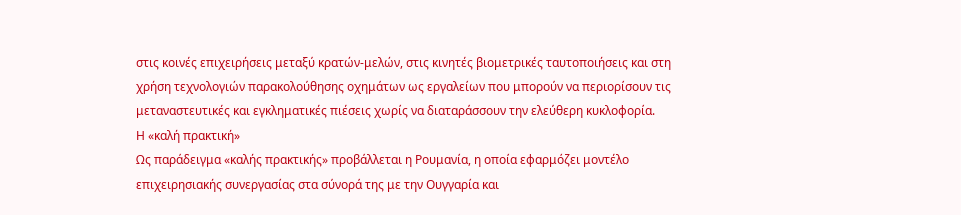στις κοινές επιχειρήσεις μεταξύ κρατών-μελών, στις κινητές βιομετρικές ταυτοποιήσεις και στη χρήση τεχνολογιών παρακολούθησης οχημάτων ως εργαλείων που μπορούν να περιορίσουν τις μεταναστευτικές και εγκληματικές πιέσεις χωρίς να διαταράσσουν την ελεύθερη κυκλοφορία.
Η «καλή πρακτική»
Ως παράδειγμα «καλής πρακτικής» προβάλλεται η Ρουμανία, η οποία εφαρμόζει μοντέλο επιχειρησιακής συνεργασίας στα σύνορά της με την Ουγγαρία και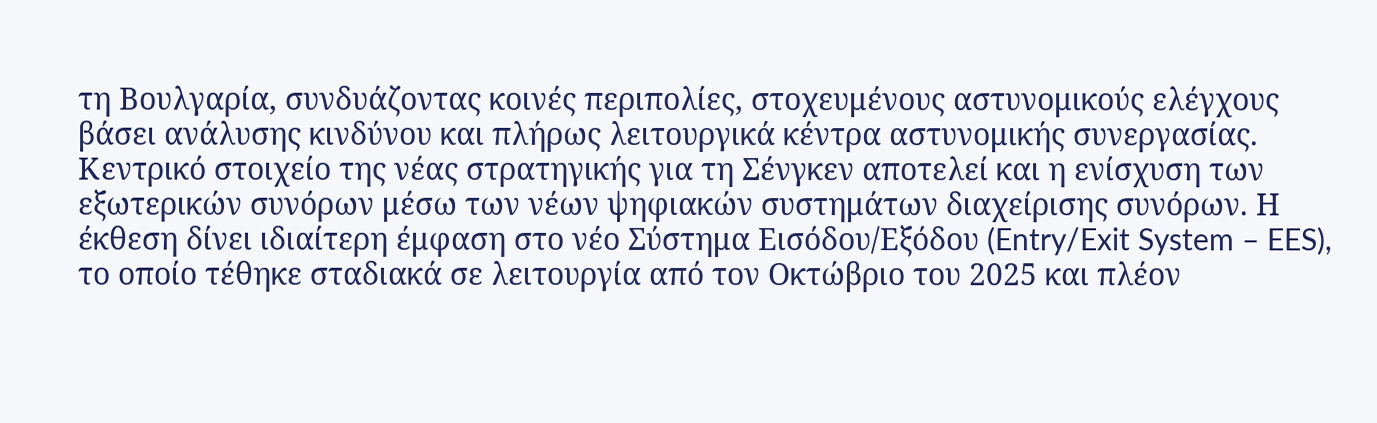τη Βουλγαρία, συνδυάζοντας κοινές περιπολίες, στοχευμένους αστυνομικούς ελέγχους βάσει ανάλυσης κινδύνου και πλήρως λειτουργικά κέντρα αστυνομικής συνεργασίας.
Κεντρικό στοιχείο της νέας στρατηγικής για τη Σένγκεν αποτελεί και η ενίσχυση των εξωτερικών συνόρων μέσω των νέων ψηφιακών συστημάτων διαχείρισης συνόρων. Η έκθεση δίνει ιδιαίτερη έμφαση στο νέο Σύστημα Εισόδου/Εξόδου (Entry/Exit System – EES), το οποίο τέθηκε σταδιακά σε λειτουργία από τον Οκτώβριο του 2025 και πλέον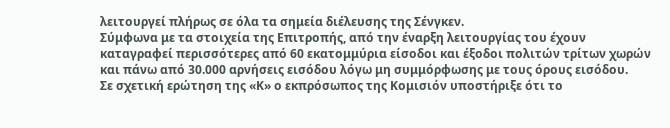λειτουργεί πλήρως σε όλα τα σημεία διέλευσης της Σένγκεν.
Σύμφωνα με τα στοιχεία της Επιτροπής, από την έναρξη λειτουργίας του έχουν καταγραφεί περισσότερες από 60 εκατομμύρια είσοδοι και έξοδοι πολιτών τρίτων χωρών και πάνω από 30.000 αρνήσεις εισόδου λόγω μη συμμόρφωσης με τους όρους εισόδου.
Σε σχετική ερώτηση της «Κ» ο εκπρόσωπος της Κομισιόν υποστήριξε ότι το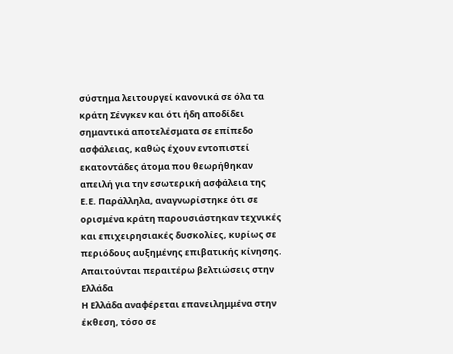σύστημα λειτουργεί κανονικά σε όλα τα κράτη Σένγκεν και ότι ήδη αποδίδει σημαντικά αποτελέσματα σε επίπεδο ασφάλειας, καθώς έχουν εντοπιστεί εκατοντάδες άτομα που θεωρήθηκαν απειλή για την εσωτερική ασφάλεια της Ε.Ε. Παράλληλα, αναγνωρίστηκε ότι σε ορισμένα κράτη παρουσιάστηκαν τεχνικές και επιχειρησιακές δυσκολίες, κυρίως σε περιόδους αυξημένης επιβατικής κίνησης.
Απαιτούνται περαιτέρω βελτιώσεις στην Ελλάδα
Η Ελλάδα αναφέρεται επανειλημμένα στην έκθεση, τόσο σε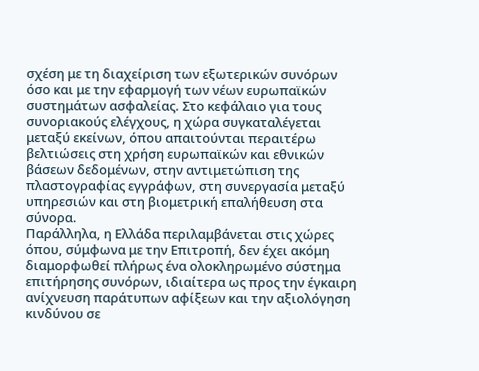σχέση με τη διαχείριση των εξωτερικών συνόρων όσο και με την εφαρμογή των νέων ευρωπαϊκών συστημάτων ασφαλείας. Στο κεφάλαιο για τους συνοριακούς ελέγχους, η χώρα συγκαταλέγεται μεταξύ εκείνων, όπου απαιτούνται περαιτέρω βελτιώσεις στη χρήση ευρωπαϊκών και εθνικών βάσεων δεδομένων, στην αντιμετώπιση της πλαστογραφίας εγγράφων, στη συνεργασία μεταξύ υπηρεσιών και στη βιομετρική επαλήθευση στα σύνορα.
Παράλληλα, η Ελλάδα περιλαμβάνεται στις χώρες όπου, σύμφωνα με την Επιτροπή, δεν έχει ακόμη διαμορφωθεί πλήρως ένα ολοκληρωμένο σύστημα επιτήρησης συνόρων, ιδιαίτερα ως προς την έγκαιρη ανίχνευση παράτυπων αφίξεων και την αξιολόγηση κινδύνου σε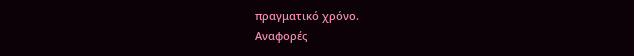πραγματικό χρόνο.
Αναφορές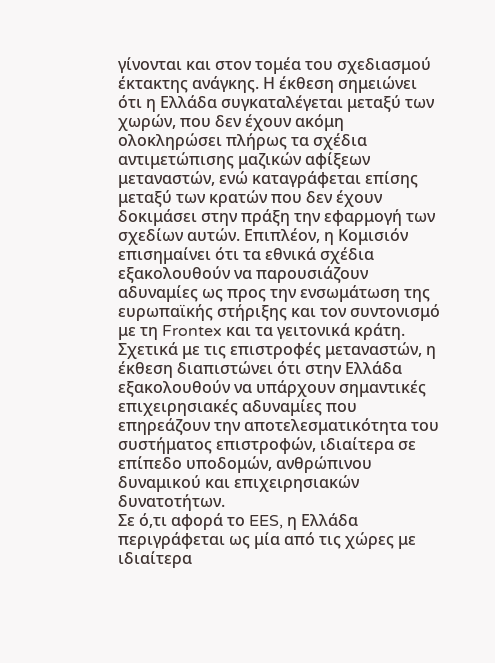γίνονται και στον τομέα του σχεδιασμού έκτακτης ανάγκης. Η έκθεση σημειώνει ότι η Ελλάδα συγκαταλέγεται μεταξύ των χωρών, που δεν έχουν ακόμη ολοκληρώσει πλήρως τα σχέδια αντιμετώπισης μαζικών αφίξεων μεταναστών, ενώ καταγράφεται επίσης μεταξύ των κρατών που δεν έχουν δοκιμάσει στην πράξη την εφαρμογή των σχεδίων αυτών. Επιπλέον, η Κομισιόν επισημαίνει ότι τα εθνικά σχέδια εξακολουθούν να παρουσιάζουν αδυναμίες ως προς την ενσωμάτωση της ευρωπαϊκής στήριξης και τον συντονισμό με τη Frontex και τα γειτονικά κράτη.
Σχετικά με τις επιστροφές μεταναστών, η έκθεση διαπιστώνει ότι στην Ελλάδα εξακολουθούν να υπάρχουν σημαντικές επιχειρησιακές αδυναμίες που επηρεάζουν την αποτελεσματικότητα του συστήματος επιστροφών, ιδιαίτερα σε επίπεδο υποδομών, ανθρώπινου δυναμικού και επιχειρησιακών δυνατοτήτων.
Σε ό,τι αφορά το EES, η Ελλάδα περιγράφεται ως μία από τις χώρες με ιδιαίτερα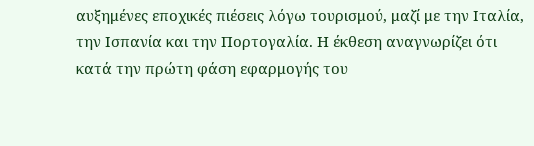αυξημένες εποχικές πιέσεις λόγω τουρισμού, μαζί με την Ιταλία, την Ισπανία και την Πορτογαλία. Η έκθεση αναγνωρίζει ότι κατά την πρώτη φάση εφαρμογής του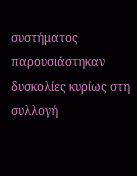συστήματος παρουσιάστηκαν δυσκολίες κυρίως στη συλλογή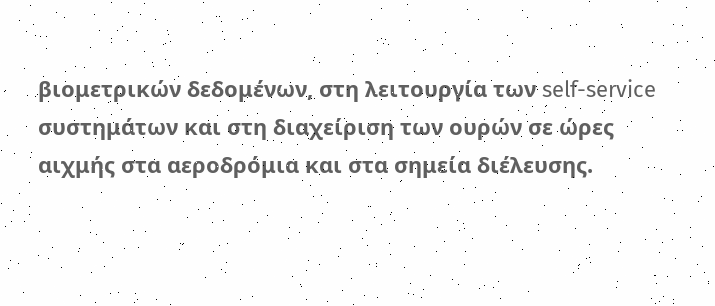βιομετρικών δεδομένων, στη λειτουργία των self-service συστημάτων και στη διαχείριση των ουρών σε ώρες αιχμής στα αεροδρόμια και στα σημεία διέλευσης.